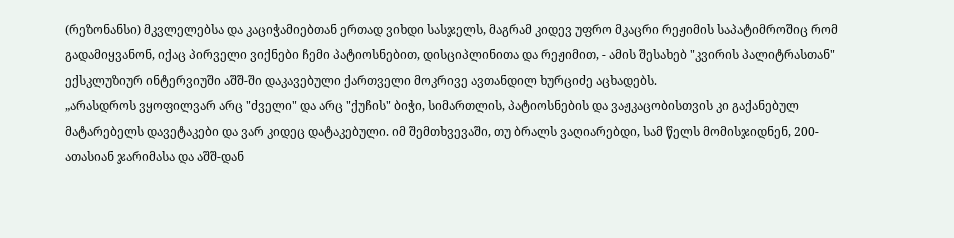(რეზონანსი) მკვლელებსა და კაციჭამიებთან ერთად ვიხდი სასჯელს, მაგრამ კიდევ უფრო მკაცრი რეჟიმის საპატიმროშიც რომ გადამიყვანონ, იქაც პირველი ვიქნები ჩემი პატიოსნებით, დისციპლინითა და რეჟიმით, - ამის შესახებ "კვირის პალიტრასთან" ექსკლუზიურ ინტერვიუში აშშ-ში დაკავებული ქართველი მოკრივე ავთანდილ ხურციძე აცხადებს.
„არასდროს ვყოფილვარ არც "ძველი" და არც "ქუჩის" ბიჭი, სიმართლის, პატიოსნების და ვაჟკაცობისთვის კი გაქანებულ მატარებელს დავეტაკები და ვარ კიდეც დატაკებული. იმ შემთხვევაში, თუ ბრალს ვაღიარებდი, სამ წელს მომისჯიდნენ, 200-ათასიან ჯარიმასა და აშშ-დან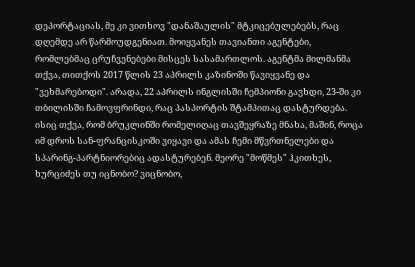დეპორტაციას, მე კი ვითხოვ "დანაშაულის" მტკიცებულებებს, რაც დღემდე არ წარმოუდგენიათ. მოიყვანეს თავიანთი აგენტები, რომლებმაც ცრუჩვენებები მისცეს სასამართლოს. აგენტმა მილმანმა თქვა, თითქოს 2017 წლის 23 აპრილს კაზინოში წავიყვანე და "ვეხმარებოდი". არადა, 22 აპრილს ინგლისში ჩემპიონი გავხდი, 23-ში კი თბილისში ჩამოვფრინდი, რაც პასპორტის შტამპითაც დასტურდება. ისიც თქვა, რომ ბრუკლინში რომელიღაც თავშეყრაზე მნახა, მაშინ, როცა იმ დროს სან-ფრანცისკოში ვიყავი და ამას ჩემი მწვრთნელები და სპარინგ-პარტნიორებიც ადასტურებენ. მეორე "მოწმეს" ჰკითხეს, ხურციძეს თუ იცნობო? ვიცნობო,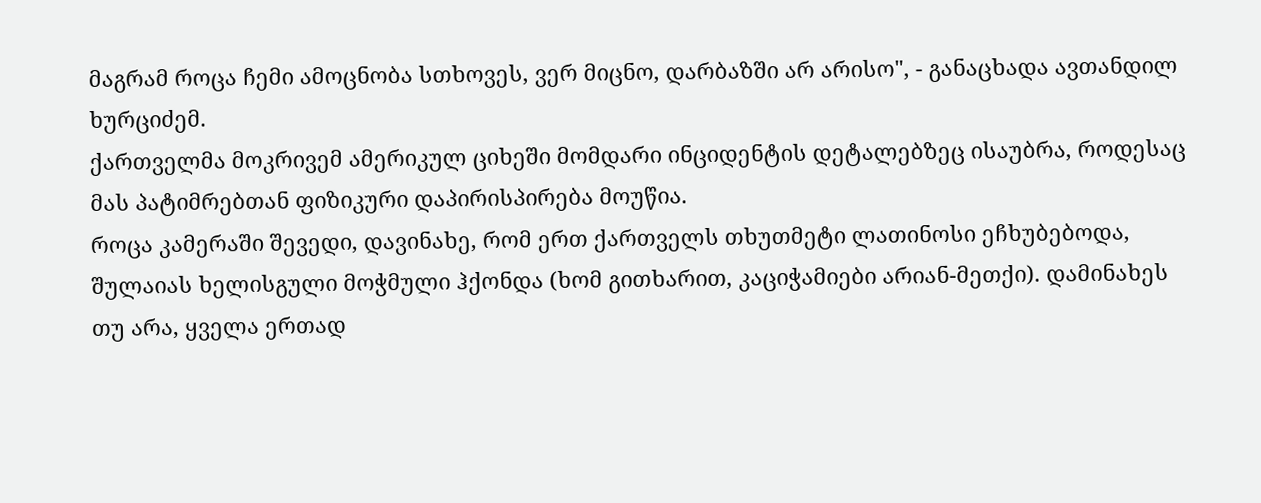მაგრამ როცა ჩემი ამოცნობა სთხოვეს, ვერ მიცნო, დარბაზში არ არისო", - განაცხადა ავთანდილ ხურციძემ.
ქართველმა მოკრივემ ამერიკულ ციხეში მომდარი ინციდენტის დეტალებზეც ისაუბრა, როდესაც მას პატიმრებთან ფიზიკური დაპირისპირება მოუწია.
როცა კამერაში შევედი, დავინახე, რომ ერთ ქართველს თხუთმეტი ლათინოსი ეჩხუბებოდა, შულაიას ხელისგული მოჭმული ჰქონდა (ხომ გითხარით, კაციჭამიები არიან-მეთქი). დამინახეს თუ არა, ყველა ერთად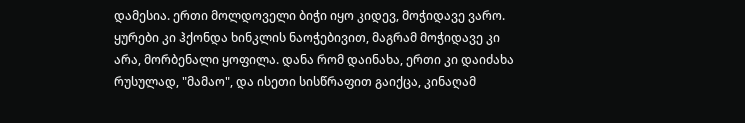დამესია. ერთი მოლდოველი ბიჭი იყო კიდევ, მოჭიდავე ვარო. ყურები კი ჰქონდა ხინკლის ნაოჭებივით, მაგრამ მოჭიდავე კი არა, მორბენალი ყოფილა. დანა რომ დაინახა, ერთი კი დაიძახა რუსულად, "მამაო", და ისეთი სისწრაფით გაიქცა, კინაღამ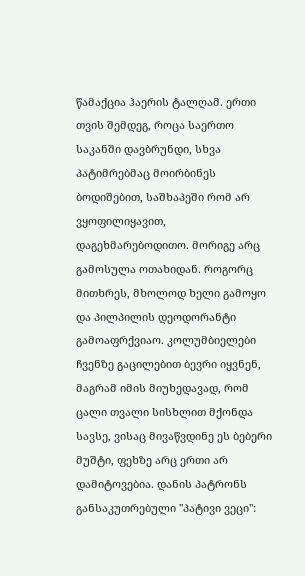წამაქცია ჰაერის ტალღამ. ერთი თვის შემდეგ, როცა საერთო საკანში დავბრუნდი, სხვა პატიმრებმაც მოირბინეს ბოდიშებით, საშხაპეში რომ არ ვყოფილიყავით, დაგეხმარებოდითო. მორიგე არც გამოსულა ოთახიდან. როგორც მითხრეს, მხოლოდ ხელი გამოყო და პილპილის დეოდორანტი გამოაფრქვიაო. კოლუმბიელები ჩვენზე გაცილებით ბევრი იყვნენ, მაგრამ იმის მიუხედავად, რომ ცალი თვალი სისხლით მქონდა სავსე, ვისაც მივაწვდინე ეს ბებერი მუშტი, ფეხზე არც ერთი არ დამიტოვებია. დანის პატრონს განსაკუთრებული "პატივი ვეცი":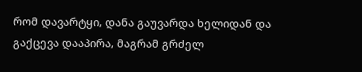რომ დავარტყი, დანა გაუვარდა ხელიდან და გაქცევა დააპირა, მაგრამ გრძელ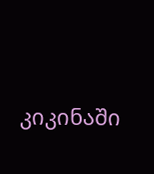კიკინაში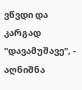ვწვდი და კარგად "დავამუშავე", - აღნიშნა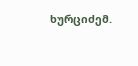ხურციძემ.